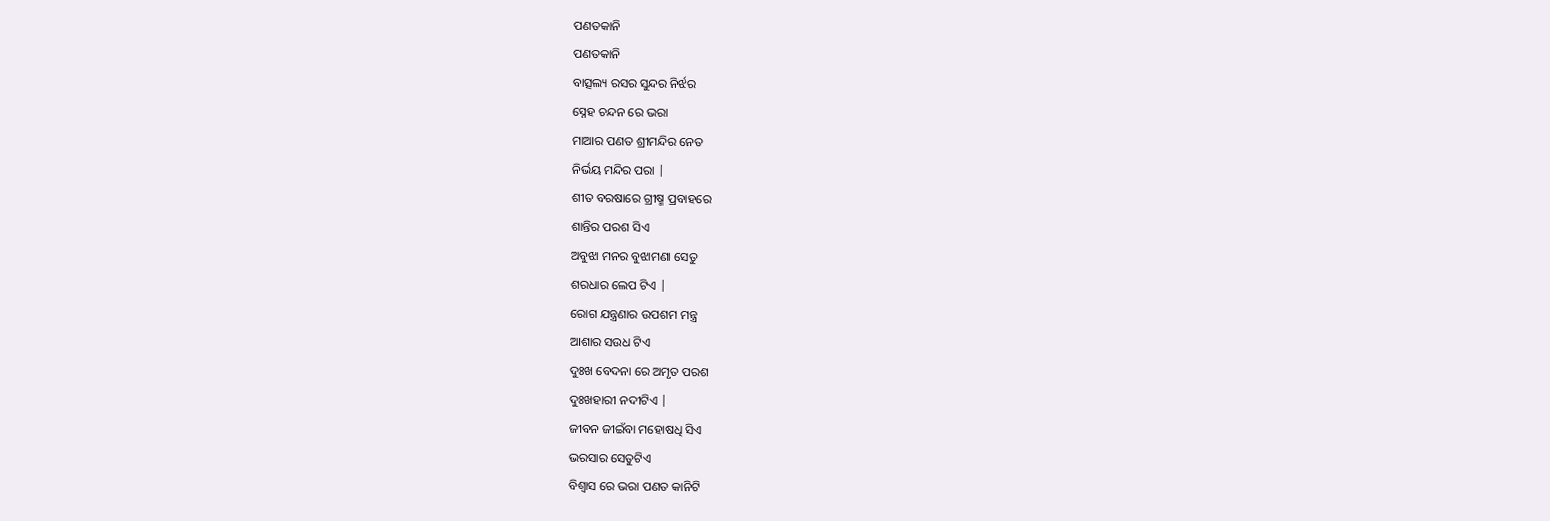ପଣତକାନି
ପଣତକାନି
ବାତ୍ସଲ୍ୟ ରସର ସୁନ୍ଦର ନିର୍ଝର
ସ୍ନେହ ଚନ୍ଦନ ରେ ଭରା
ମାଆର ପଣତ ଶ୍ରୀମନ୍ଦିର ନେତ
ନିର୍ଭୟ ମନ୍ଦିର ପରା |
ଶୀତ ବରଷାରେ ଗ୍ରୀଷ୍ମ ପ୍ରବାହରେ
ଶାନ୍ତିର ପରଶ ସିଏ
ଅବୁଝା ମନର ବୁଝାମଣା ସେତୁ
ଶରଧାର ଲେପ ଟିଏ |
ରୋଗ ଯନ୍ତ୍ରଣାର ଉପଶମ ମନ୍ତ୍ର
ଆଶାର ସଉଧ ଟିଏ
ଦୁଃଖ ବେଦନା ରେ ଅମୃତ ପରଶ
ଦୁଃଖହାରୀ ନଦୀଟିଏ |
ଜୀବନ ଜୀଇଁବା ମହୋଷଧି ସିଏ
ଭରସାର ସେତୁଟିଏ
ବିଶ୍ୱାସ ରେ ଭରା ପଣତ କାନିଟି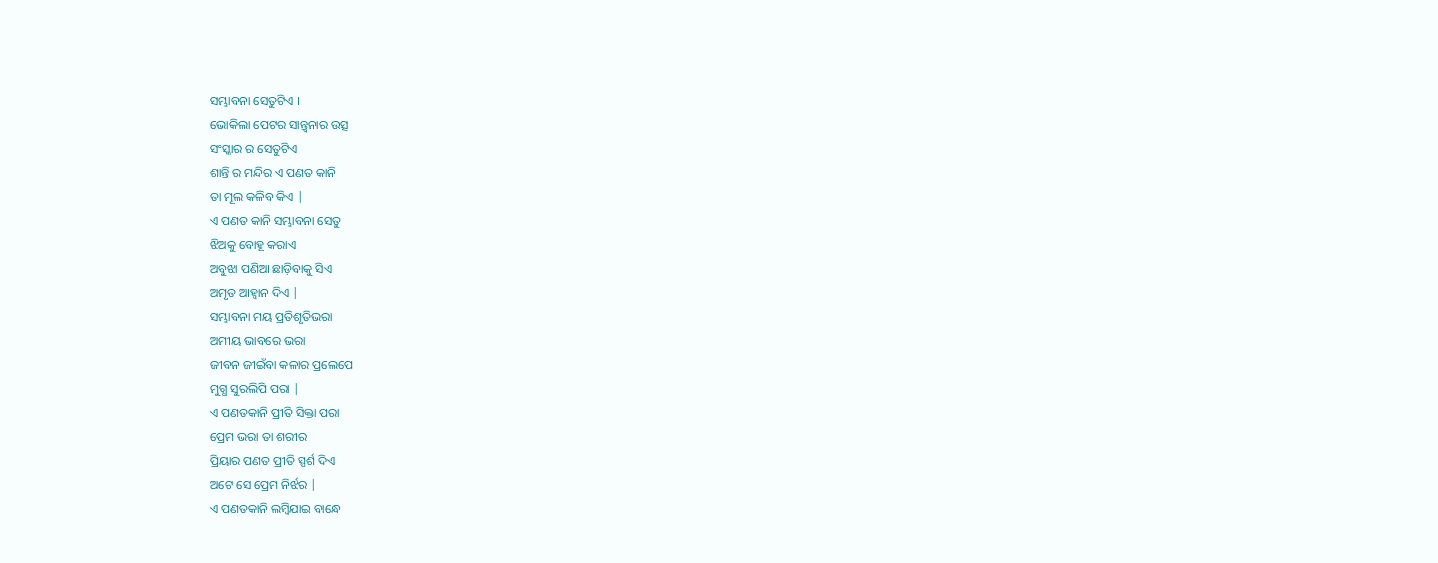ସମ୍ଭାବନା ସେତୁଟିଏ ।
ଭୋକିଲା ପେଟର ସାନ୍ତ୍ବନାର ଉତ୍ସ
ସଂସ୍କାର ର ସେତୁଟିଏ
ଶାନ୍ତି ର ମନ୍ଦିର ଏ ପଣତ କାନି
ତା ମୂଲ କଳିବ କିଏ |
ଏ ପଣତ କାନି ସମ୍ଭାବନା ସେତୁ
ଝିଅକୁ ବୋହୂ କରାଏ
ଅବୁଝା ପଣିଆ ଛାଡ଼ିବାକୁ ସିଏ
ଅମୃତ ଆହ୍ବାନ ଦିଏ |
ସମ୍ଭାବନା ମୟ ପ୍ରତିଶୃତିଭରା
ଅମୀୟ ଭାବରେ ଭରା
ଜୀବନ ଜୀଇଁବା କଳାର ପ୍ରଲେପେ
ମୁଗ୍ଧ ସୁରଲିପି ପରା |
ଏ ପଣତକାନି ପ୍ରୀତି ସିକ୍ତା ପରା
ପ୍ରେମ ଭରା ତା ଶରୀର
ପ୍ରିୟାର ପଣତ ପ୍ରୀତି ସ୍ପର୍ଶ ଦିଏ
ଅଟେ ସେ ପ୍ରେମ ନିର୍ଝର |
ଏ ପଣତକାନି ଲମ୍ବିଯାଇ ବାନ୍ଧେ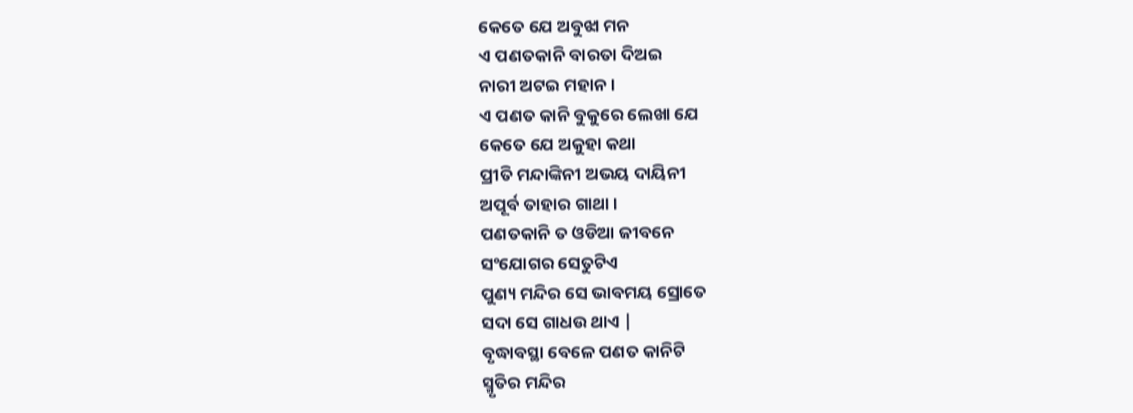କେତେ ଯେ ଅବୁଝା ମନ
ଏ ପଣତକାନି ବାରତା ଦିଅଇ
ନାରୀ ଅଟଇ ମହାନ ।
ଏ ପଣତ କାନି ବୁକୁରେ ଲେଖା ଯେ
କେତେ ଯେ ଅକୁହା କଥା
ପ୍ରୀତି ମନ୍ଦାଙ୍କିନୀ ଅଭୟ ଦାୟିନୀ
ଅପୂର୍ବ ତାହାର ଗାଥା ।
ପଣତକାନି ତ ଓଡିଆ ଜୀବନେ
ସଂଯୋଗର ସେତୁଟିଏ
ପୁଣ୍ୟ ମନ୍ଦିର ସେ ଭାବମୟ ସ୍ରୋତେ
ସଦା ସେ ଗାଧଉ ଥାଏ |
ବୃଦ୍ଧାବସ୍ଥା ବେଳେ ପଣତ କାନିଟି
ସ୍ମୃତିର ମନ୍ଦିର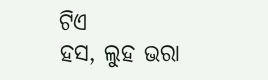ଟିଏ
ହସ, ଲୁହ ଭରା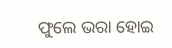ଫୁଲେ ଭରା ହୋଇ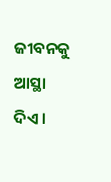ଜୀବନକୁ ଆସ୍ଥା ଦିଏ ।